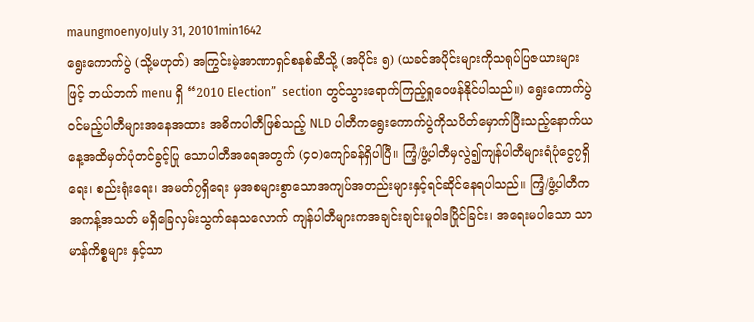maungmoenyoJuly 31, 20101min1642
ရွေးကောက်ပွဲ (သို့မဟုတ်) အကြွင်းမဲ့အာဏာရှင်စနစ်ဆီသို့ (အပိုင်း ၅) (ယခင်အပိုင်းများကိုသရုပ်ပြဇယားများဖြင့် ဘယ်ဘက် menu ရှိ “2010 Election”  section တွင်သွားရောက်ကြည့်ရှုဝေဖန်နိုင်ပါသည်။) ရွေးကောက်ပွဲဝင်မည့်ပါတီများအနေအထား အဓိကပါတီဖြစ်သည့် NLD ပါတီကရွေးကောက်ပွဲကိုသပိတ်မှောက်ပြီးသည့်နောက်ယနေ့အထိမှတ်ပုံတင်ခွင့်ပြု သောပါတီအရေအတွက် (၄၀)ကျော်ခန်ရှိပါပြီ။ ကြံ့/ဖွံ့ပါတီမှလွဲ၍ကျန်ပါတီများရံပုံငွေ၇ရှိရေး၊ စည်းရုံးရေး၊ အမတ်၇ရှိရေး မှအစများစွာသောအကျပ်အတည်းများနှင့်ရင်ဆိုင်နေရပါသည်။ ကြံ့/ဖွံ့ပါတီကအကန့်အသတ် မရှိခြေလှမ်းသွက်နေသလောက် ကျန်ပါတီများကအချင်းချင်းမူဝါဒပြိုင်ခြင်း၊ အရေးမပါသော သာမာန်ကိစ္စများ နှင့်သာ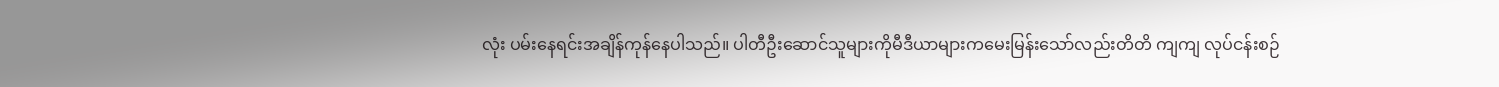လုံး ပမ်းနေရင်းအချိန်ကုန်နေပါသည်။ ပါတီဦးဆောင်သူများကိုမီဒီယာများကမေးမြန်းသော်လည်းတိတိ ကျကျ လုပ်ငန်းစဉ်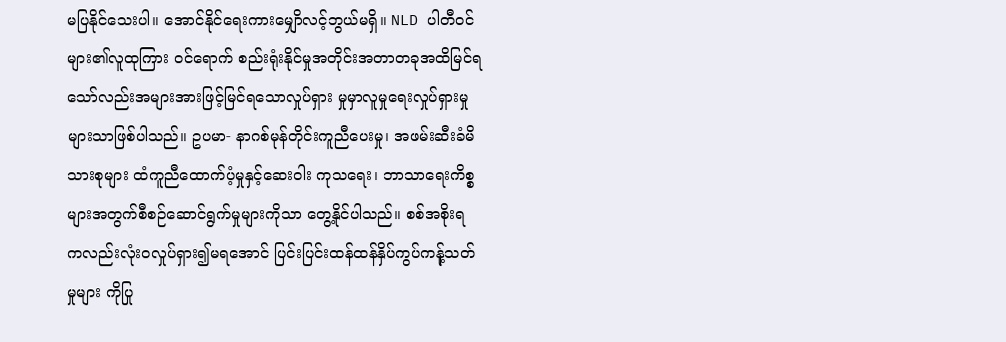မပြနိုင်သေးပါ။ အောင်နိုင်ရေးကားမျှောိလင့်ဘွယ်မရှိ။ NLD ပါတီဝင်များ၏လူထုကြား ဝင်ရောက် စည်းရုံးနိုင်မှုအတိုင်းအတာတခုအထိမြင်ရသော်လည်းအများအားဖြင့်မြင်ရသောလှုပ်ရှား မှုမှာလူမှုရေးလှုပ်ရှားမှုများသာဖြစ်ပါသည်။ ဥပမာ- နာဂစ်မုန်တိုင်းကူညီပေးမှု၊ အဖမ်းဆီးခံမိသားစုများ ထံကူညီထောက်ပံ့မှုနှင့်ဆေးဝါး ကုသရေး၊ ဘာသာရေးကိစ္စများအတွက်စီစဉ်ဆောင်ရွက်မှုများကိုသာ တွေ့နိုင်ပါသည်။ စစ်အစိုးရ ကလည်းလုံးဝလှုပ်ရှား၍မရအောင် ပြင်းပြင်းထန်ထန်နှိပ်ကွပ်ကန်ု့သတ်မှုများ ကိုပြု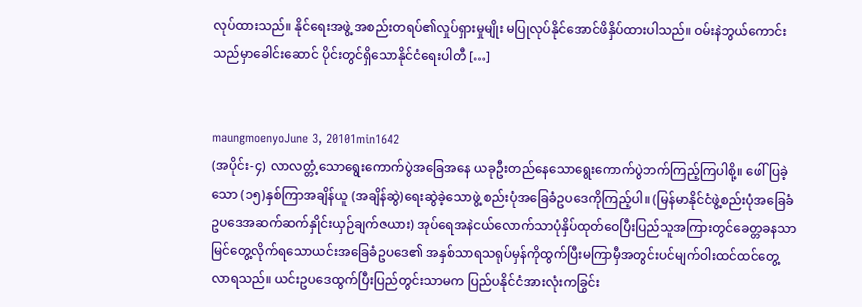လုပ်ထားသည်။ နိုင်ရေးအဖွဲ့ အစည်းတရပ်၏လှုပ်ရှားမှုမျိုး မပြုလုပ်နိုင်အောင်ဖိနှိပ်ထားပါသည်။ ဝမ်းနဲဘွယ်ကောင်းသည်မှာခေါင်းဆောင် ပိုင်းတွင်ရှိသောနိုင်ငံရေးပါတီ […]


maungmoenyoJune 3, 20101min1642
(အပိုင်း-၄) လာလတ္တံ့သောရွေးကောက်ပွဲအခြေအနေ ယခုဦးတည်နေသောရွေးကောက်ပွဲဘက်ကြည့်ကြပါစို့။ ဖေါ်ပြခဲ့သော (၁၅)နှစ်ကြာအချိန်ယူ (အချိန်ဆွဲ)ရေးဆွဲခဲ့သောဖွဲ့ စည်းပုံအခြေခံဥပဒေကိုကြည့်ပါ။ (မြန်မာနိုင်ငံဖွဲ့စည်းပုံအခြေခံဥပဒေအဆက်ဆက်နှိုင်းယှဉ်ချက်ဇယား) အုပ်ရေအနဲငယ်လောက်သာပုံနှိပ်ထုတ်ဝေပြီးပြည်သူအကြားတွင်ခေတ္တခနသာမြင်တွေ့လိုက်ရသောယင်းအခြေခံဥပဒေ၏ အနှစ်သာရသရုပ်မှန်ကိုထွက်ပြီးမကြာမှီအတွင်းပင်မျက်ဝါးထင်ထင်တွေ့လာရသည်။ ယင်းဥပဒေထွက်ပြီးပြည်တွင်းသာမက ပြည်ပနိုင်ငံအားလုံးကခြွင်း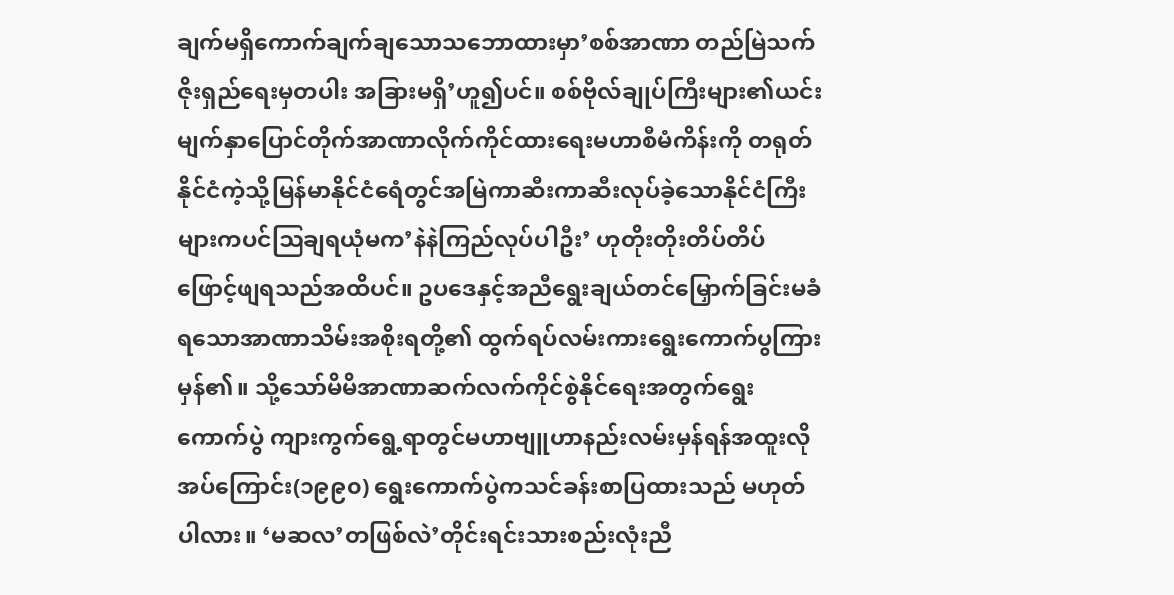ချက်မရှိကောက်ချက်ချသောသဘောထားမှာ’စစ်အာဏာ တည်မြဲသက်ဇိုးရှည်ရေးမှတပါး အခြားမရှိ’ဟူ၍ပင်။ စစ်ဗိုလ်ချုပ်ကြီးများ၏ယင်းမျက်နှာပြောင်တိုက်အာဏာလိုက်ကိုင်ထားရေးမဟာစီမံကိန်းကို တရုတ်နိုင်ငံကဲ့သို့မြန်မာနိုင်ငံရေံတွင်အမြဲကာဆီးကာဆီးလုပ်ခဲ့သောနိုင်ငံကြီးများကပင်ဩချရယုံမက’နဲနဲကြည်လုပ်ပါဦး’ ဟုတိုးတိုးတိပ်တိပ်ဖြောင့်ဖျရသည်အထိပင်။ ဥပဒေနှင့်အညီရွေးချယ်တင်မြှောက်ခြင်းမခံရသောအာဏာသိမ်းအစိုးရတို့၏ ထွက်ရပ်လမ်းကားရွေးကောက်ပွကြားမှန်၏။ သို့သော်မိမိအာဏာဆက်လက်ကိုင်စွဲနိုင်ရေးအတွက်ရွေး ကောက်ပွဲ ကျားကွက်ရွေ့ရာတွင်မဟာဗျူဟာနည်းလမ်းမှန်ရန်အထူးလိုအပ်ကြောင်း(၁၉၉၀) ရွေးကောက်ပွဲကသင်ခန်းစာပြထားသည် မဟုတ်ပါလား။ ‘မဆလ’တဖြစ်လဲ’တိုင်းရင်းသားစည်းလုံးညီ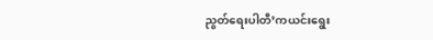ညွတ်ရေးပါတီ’ကယင်းရွေး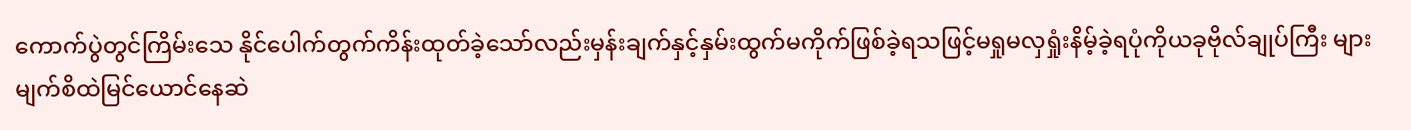ကောက်ပွဲတွင်ကြိမ်းသေ နိုင်ပေါက်တွက်ကိန်းထုတ်ခဲ့သော်လည်းမှန်းချက်နှင့်နှမ်းထွက်မကိုက်ဖြစ်ခဲ့ရသဖြင့်မရှုမလှရှုံးနိမ့်ခဲ့ရပုံကိုယခုဗိုလ်ချုပ်ကြီး များမျက်စိထဲမြင်ယောင်နေဆဲ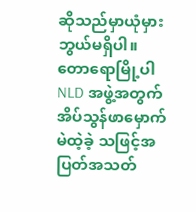ဆိုသည်မှာယုံမှားဘွယ်မရှိပါ။ တောရောမြို့ပါ NLD အဖွဲ့အတွက်အိပ်သွန်ဖာမှောက်မဲထဲ့ခဲ့ သဖြင့်အပြတ်အသတ်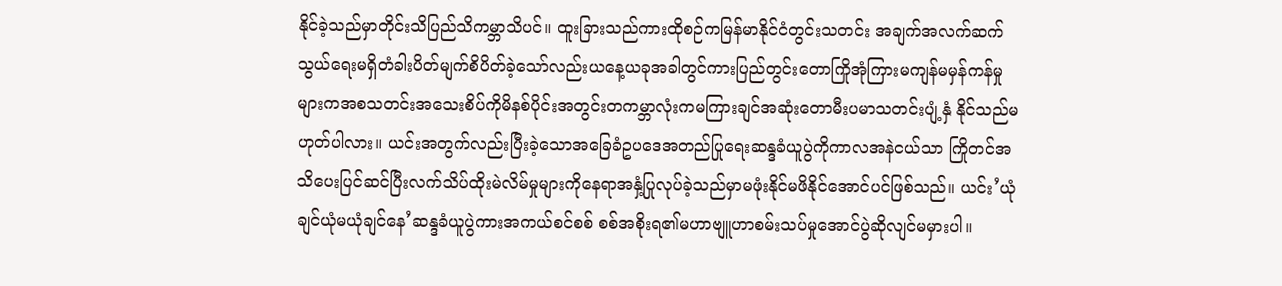နိုင်ခဲ့သည်မှာတိုင်းသိပြည်သိကမ္ဘာသိပင်။ ထူးခြားသည်ကားထိုစဉ်ကမြန်မာနိုင်ငံတွင်းသတင်း အချက်အလက်ဆက်သွယ်ရေးမရှိတံခါးပိတ်မျက်စိပိတ်ခဲ့သော်လည်းယနေ့ယခုအခါတွင်ကားပြည်တွင်းတောကြိုအုံကြားမကျန်မမှန်ကန်မှုများကအစသတင်းအသေးစိပ်ကိုမိနစ်ပိုင်းအတွင်းတကမ္ဘာလုံးကမကြားချင်အဆုံးတောမီးပမာသတင်းပျံ့နှံ နိုင်သည်မဟုတ်ပါလား။ ယင်းအတွက်လည်းပြီးခဲ့သောအခြေခံဥပဒေအတည်ပြုရေးဆန္ဒခံယူပွဲကိုကာလအနဲငယ်သာ ကြိုတင်အသိပေးပြင်ဆင်ပြီးလက်သိပ်ထိုးမဲလိမ်မှုများကိုနေရာအနှံ့ပြုလုပ်ခဲ့သည်မှာမဖုံးနိုင်မဖိနိုင်အောင်ပင်ဖြစ်သည်။ ယင်း’ယုံချင်ယုံမယုံချင်နေ’ဆန္ဒခံယူပွဲကားအကယ်စင်စစ် စစ်အစိုးရ၏မဟာဗျူဟာစမ်းသပ်မှုအောင်ပွဲဆိုလျင်မမှားပါ။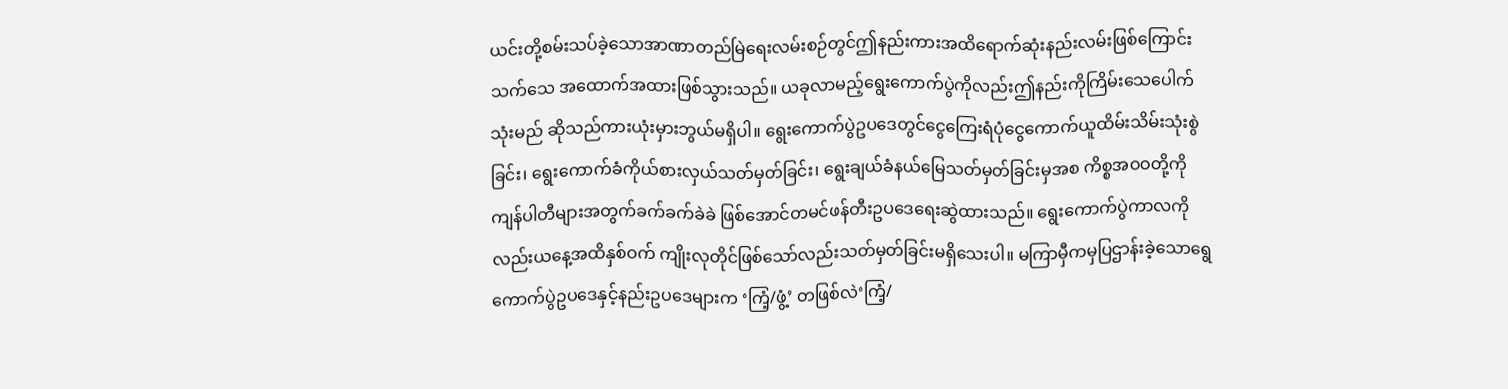ယင်းတို့စမ်းသပ်ခဲ့သောအာဏာတည်မြဲရေးလမ်းစဉ်တွင်ဤနည်းကားအထိရောက်ဆုံးနည်းလမ်းဖြစ်ကြောင်းသက်သေ အထောက်အထားဖြစ်သွားသည်။ ယခုလာမည့်ရွေးကောက်ပွဲကိုလည်းဤနည်းကိုကြိမ်းသေပေါက်သုံးမည် ဆိုသည်ကားယုံးမှားဘွယ်မရှိပါ။ ရွေးကောက်ပွဲဥပဒေတွင်ငွေကြေးရံပုံငွေကောက်ယူထိမ်းသိမ်းသုံးစွဲခြင်း၊ ရွေးကောက်ခံကိုယ်စားလှယ်သတ်မှတ်ခြင်း၊ ရွေးချယ်ခံနယ်မြေသတ်မှတ်ခြင်းမှအစ ကိစ္စအဝဝတို့ကိုကျန်ပါတီများအတွက်ခက်ခက်ခဲခဲ ဖြစ်အောင်တမင်ဖန်တီးဥပဒေရေးဆွဲထားသည်။ ရွေးကောက်ပွဲကာလကိုလည်းယနေ့အထိနှစ်ဝက် ကျိုးလုတိုင်ဖြစ်သော်လည်းသတ်မှတ်ခြင်းမရှိသေးပါ။ မကြာမှီကမှပြဌာန်းခဲ့သောရွေကောက်ပွဲဥပဒေနှင့်နည်းဥပဒေများက ‘ကြံ့/ဖွံ့’ တဖြစ်လဲ‘ကြံ့/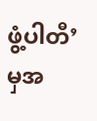ဖွံ့ပါတီ’မှအ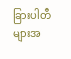ခြားပါတီများအ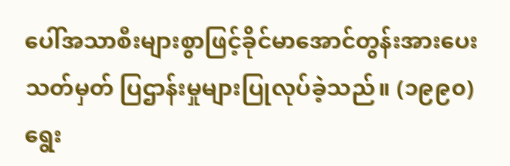ပေါ်အသာစီးများစွာဖြင့်ခိုင်မာအောင်တွန်းအားပေး သတ်မှတ် ပြဌာန်းမှုများပြုလုပ်ခဲ့သည်။ (၁၉၉၀)ရွေး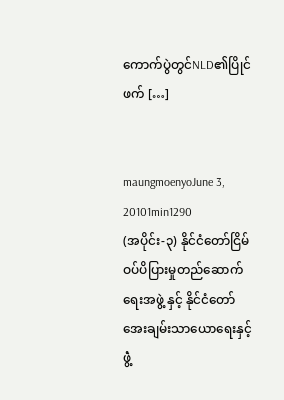ကောက်ပွဲတွင်NLD၏ပြိုင်ဖက် […]


maungmoenyoJune 3, 20101min1290
(အပိုင်း-၃) နိုင်ငံတော်ငြိမ်ဝပ်ပိပြားမှုတည်ဆောက်ရေးအဖွဲ့ နှင့် နိုင်ငံတော်အေးချမ်းသာယောရေးနှင့်ဖွဲံ့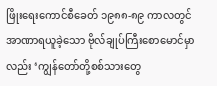ဖြိုးရေးကောင်စီခေတ် ၁၉၈၈-၈၉ ကာလတွင်အာဏာရယူခဲ့သော ဗိုလ်ချုပ်ကြီးစောမောင်မှာလည်း ‘ကျွန်တော်တို့စစ်သားတွေ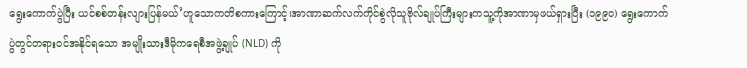ရွေးကောက်ပွဲပြီး ယင်စစ်တန်းလျားပြန်မယ်’ဟူသောကတိစကားကြောင့်၊အာဏာဆက်လက်ကိုင်စွဲလိုသူဗိုလ်ချုပ်ကြီးများကသူ့ကိုအာဏာမှဖယ်ရှားပြီး (၁၉၉၀) ရွေးကောက်ပွဲတွင်တရားဝင်အနိုင်ရသော အမျိုးသားဒီမိုကရေစီအဖွဲ့ချုပ် (NLD) ကို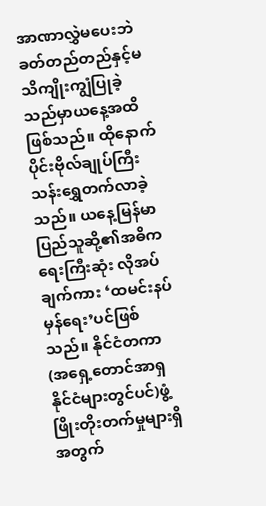အာဏာလွှဲမပေးဘဲ ခတ်တည်တည်နှင့်မသိကျိုးကျွံပြုခဲ့သည်မှာယနေ့အထိဖြစ်သည်။ ထိုနောက်ပိုင်းဗိုလ်ချုပ်ကြီးသန်းရွှေတက်လာခဲ့သည်။ ယနေ့မြန်မာပြည်သူဆို့၏အဓိကရေးကြီးဆုံး လိုအပ်ချက်ကား ‘ထမင်းနပ်မှန်ရေး’ပင်ဖြစ်သည်။ နိုင်ငံတကာ (အရှေ့တောင်အာရှနိုင်ငံများတွင်ပင်)ဖွံ့ဖြိုးတိုးတက်မှုများရှိ အတွက်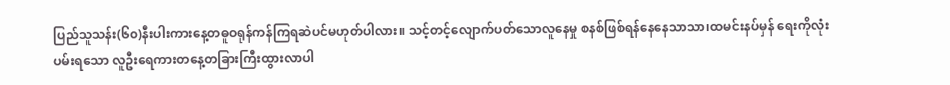ပြည်သူသန်း(၆၀)နီးပါးကားနေ့တဓူဝရုန်ကန်ကြရဆဲပင်မဟုတ်ပါလား။ သင့်တင့်လျောက်ပတ်သောလူနေမှု စနစ်ဖြစ်ရန်နေနေသာသာ၊ထမင်းနပ်မှန် ရေးကိုလုံးပမ်းရသော လူဦးရေကားတနေ့တခြားကြီးထွားလာပါ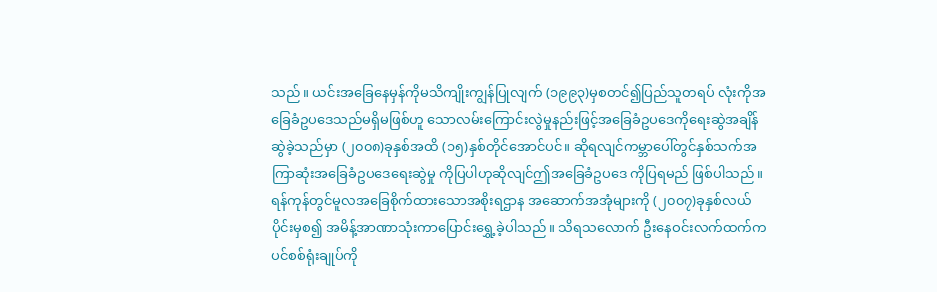သည်။ ယင်းအခြေနေမှန်ကိုမသိကျိုးကျွန်ပြုလျက် (၁၉၉၃)မှစတင်၍ပြည်သူတရပ် လုံးကိုအခြေခံဥပဒေသည်မရှိမဖြစ်ဟူ သောလမ်းကြောင်းလွဲမှုနည်းဖြင့်အခြေခံဥပဒေကိုရေးဆွဲအချိန်ဆွဲခဲ့သည်မှာ (၂၀၀၈)ခုနှစ်အထိ (၁၅)နှစ်တိုင်အောင်ပင်။ ဆိုရလျင်ကမ္ဘာပေါ်တွင်နှစ်သက်အကြာဆုံးအခြေခံဥပဒေရေးဆွဲမှု ကိုပြပါဟုဆိုလျင်ဤအခြေခံဥပဒေ ကိုပြရမည် ဖြစ်ပါသည်။ ရန်ကုန်တွင်မူလအခြေစိုက်ထားသောအစိုးရဌာန အဆောက်အအုံများကို (၂၀၀၇)ခုနှစ်လယ်ပိုင်းမှစ၍ အမိန့်အာဏာသုံးကာပြောင်းရွှေ့ခဲ့ပါသည်။ သိရသလောက် ဦးနေဝင်းလက်ထက်ကပင်စစ်ရုံးချုပ်ကို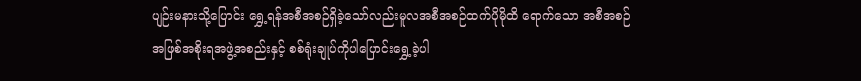ပျဉ်းမနားသို့ပြောင်း ရွှေ့ရန်အစီအစဉ်ရှိခဲ့သော်လည်းမူလအစီအစဉ်ထက်ပိုမိုထိ ရောက်သော အစီအစဉ်အဖြစ်အစိုးရအဖွဲ့အစည်းနှင့် စစ်ရုံးချုပ်ကိုပါပြောင်းရွှေ့ခဲ့ပါ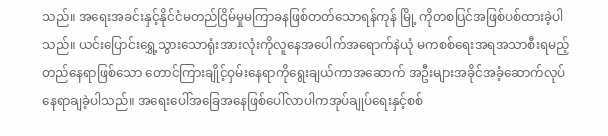သည်။ အရေးအခင်းနှင့်နိုင်ငံမတည်ငြိမ်မှုမကြာခနဖြစ်တတ်သောရန်ကုန် မြို့ ကိုတစပြင်အဖြစ်ပစ်ထားခဲ့ပါသည်။ ယင်းပြောင်းရွှေ့သွားသောရုံးအားလုံးကိုလူနေအပေါက်အရောက်နဲယုံ မကစစ်ရေးအရအသာစီးရမည့်တည်နေရာဖြစ်သော တောင်ကြားချိုင့်ဝှမ်းနေရာကိုရွေးချယ်ကာအဆောက် အဦးများအခိုင်အခံ့ဆောက်လုပ်နေရာချခဲ့ပါသည်။ အရေးပေါ်အခြေအနေဖြစ်ပေါ်လာပါကအုပ်ချုပ်ရေးနှင့်စစ်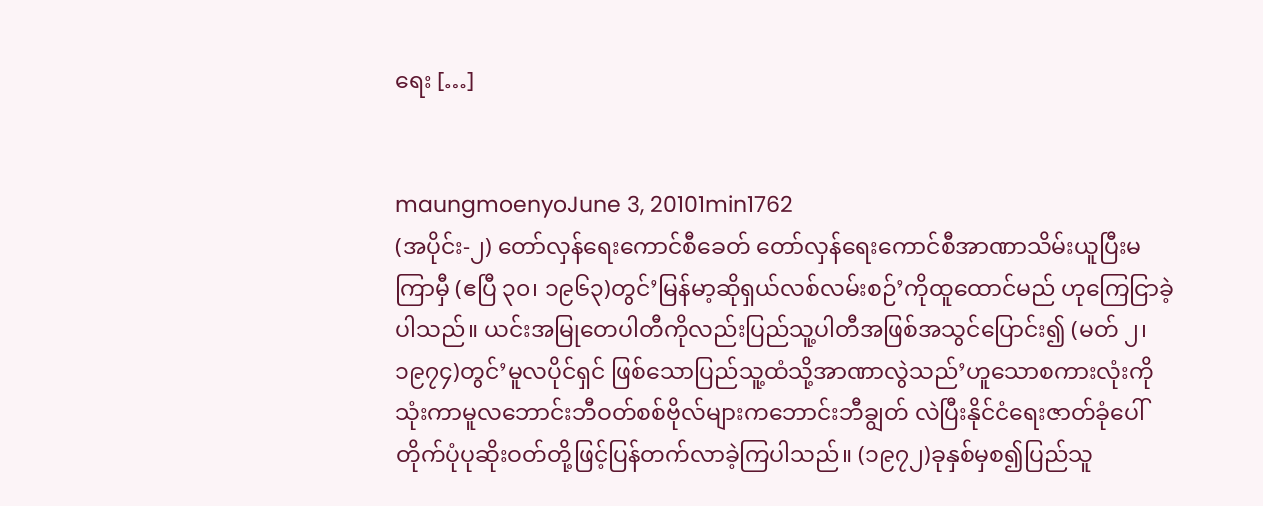ရေး […]


maungmoenyoJune 3, 20101min1762
(အပိုင်း-၂) တော်လှန်ရေးကောင်စီခေတ် တော်လှန်ရေးကောင်စီအာဏာသိမ်းယူပြီးမကြာမှီ (ဧပြီ ၃၀၊ ၁၉၆၃)တွင်’မြန်မာ့ဆိုရှယ်လစ်လမ်းစဉ်’ကိုထူထောင်မည် ဟုကြေငြာခဲ့ပါသည်။ ယင်းအမြုတေပါတီကိုလည်းပြည်သူ့ပါတီအဖြစ်အသွင်ပြောင်း၍ (မတ် ၂၊ ၁၉၇၄)တွင်’မူလပိုင်ရှင် ဖြစ်သောပြည်သူ့ထံသို့အာဏာလွဲသည်’ဟူသောစကားလုံးကိုသုံးကာမူလဘောင်းဘီဝတ်စစ်ဗိုလ်များကဘောင်းဘီချွတ် လဲပြီးနိုင်ငံရေးဇာတ်ခုံပေါ်တိုက်ပုံပုဆိုးဝတ်တို့ဖြင့်ပြန်တက်လာခဲ့ကြပါသည်။ (၁၉၇၂)ခုနှစ်မှစ၍ပြည်သူ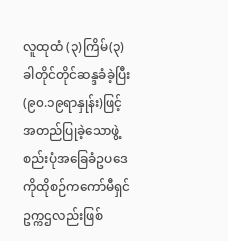လူထုထံ (၃)ကြိမ်(၃)ခါတိုင်တိုင်ဆန္ဒခံခဲ့ပြီး(၉၀.၁၉ရာနှုန်း)ဖြင့်အတည်ပြုခဲ့သောဖွဲ့စည်းပုံအခြေခံဥပဒေကိုထိုစဉ်ကကော်မီရှင်ဥက္ကဌလည်းဖြစ်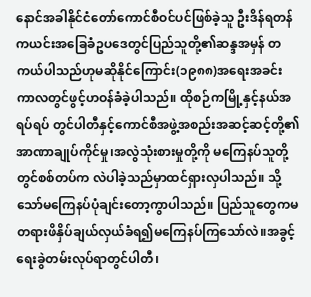နောင်အခါနိုင်ငံတော်ကောင်စီဝင်ပင်ဖြစ်ခဲ့သူ ဦးဒိန်ရတန်ကယင်းအခြေခံဥပဒေတွင်ပြည်သူတို့၏ဆန္ဒအမှန် တကယ်ပါသည်ဟုမဆိုနိုင်ကြောင်း(၁၉၈၈)အရေးအခင်းကာလတွင်ဖွင့်ဟဝန်ခံခဲ့ပါသည်။ ထိုစဉ်ကမြို့နှင့်နယ်အရပ်ရပ် တွင်ပါတီနှင့်ကောင်စီအဖွဲ့အစည်းအဆင့်ဆင့်တို့၏အာဏာချုပ်ကိုင်မှု၊အလွဲသုံးစားမှုတို့ကို မကြေနပ်သူတို့တွင်စစ်တပ်က လဲပါခဲ့သည်မှာထင်ရှားလှပါသည်။ သို့သော်မကြေနပ်ပုံချင်းတော့ကွာပါသည်။ ပြည်သူတွေကမတရားဖိနှိပ်ချယ်လှယ်ခံရ၍မကြေနပ်ကြသော်လဲ။အခွင့်ရေးခွဲတမ်းလုပ်ရာတွင်ပါတီ၊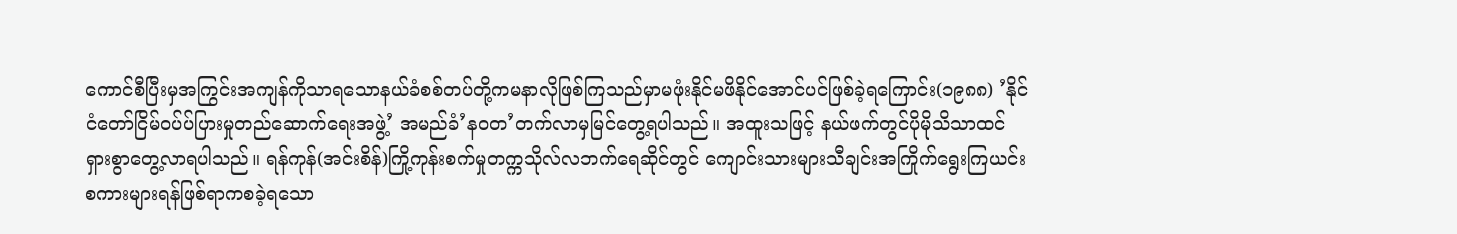ကောင်စီပြီးမှအကြွင်းအကျန်ကိုသာရသောနယ်ခံစစ်တပ်တို့ကမနာလိုဖြစ်ကြသည်မှာမဖုံးနိုင်မဖိနိုင်အောင်ပင်ဖြစ်ခဲ့ရကြောင်း(၁၉၈၈) ’နိုင်ငံတော်ငြိမ်ဝပ်ပ်ပြားမှုတည်ဆောက်ရေးအဖွဲ့’ အမည်ခံ’နဝတ’တက်လာမှမြင်တွေ့ရပါသည်။ အထူးသဖြင့် နယ်ဖက်တွင်ပိုမိုသိသာထင်ရှားစွာတွေ့လာရပါသည်။ ရန်ကုန်(အင်းစိန်)ကြို့ကုန်းစက်မှုတက္ကသိုလ်လဘက်ရေဆိုင်တွင် ကျောင်းသားများသီချင်းအကြိုက်ရွေးကြယင်းစကားများရန်ဖြစ်ရာကစခဲ့ရသော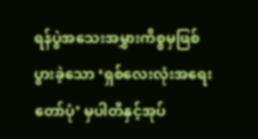ရန်ပွဲအသေးအမွှားကိစ္စမှဖြစ်ပွားခဲ့သော ‘ရှစ်လေးလုံးအရေးတော်ပုံ’ မှပါတီနှင့်အုပ်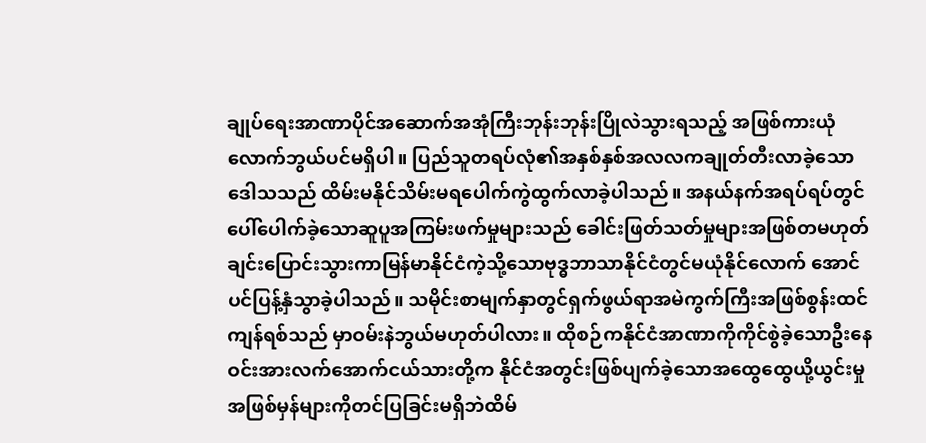ချုပ်ရေးအာဏာပိုင်အဆောက်အအုံကြီးဘုန်းဘုန်းပြိုလဲသွားရသည့် အဖြစ်ကားယုံလောက်ဘွယ်ပင်မရှိပါ။ ပြည်သူတရပ်လုံ၏အနှစ်နှစ်အလလကချုတ်တီးလာခဲ့သောဒေါသသည် ထိမ်းမနိုင်သိမ်းမရပေါက်ကွဲထွက်လာခဲ့ပါသည်။ အနယ်နက်အရပ်ရပ်တွင်ပေါ်ပေါက်ခဲ့သောဆူပူအကြမ်းဖက်မှုများသည် ခေါင်းဖြတ်သတ်မှုများအဖြစ်တမဟုတ်ချင်းပြောင်းသွားကာမြန်မာနိုင်ငံကဲ့သို့သောဗုဒ္ဓဘာသာနိုင်ငံတွင်မယုံနိုင်လောက် အောင်ပင်ပြန့်နှံသွာခဲ့ပါသည်။ သမိုင်းစာမျက်နှာတွင်ရှက်ဖွယ်ရာအမဲကွက်ကြီးအဖြစ်စွန်းထင်ကျန်ရစ်သည် မှာဝမ်းနဲဘွယ်မဟုတ်ပါလား။ ထိုစဉ်ကနိုင်ငံအာဏာကိုကိုင်စွဲခဲ့သောဦးနေဝင်းအားလက်အောက်ငယ်သားတို့က နိုင်ငံအတွင်းဖြစ်ပျက်ခဲ့သောအထွေထွေယို့ယွင်းမှုအဖြစ်မှန်များကိုတင်ပြခြင်းမရှိဘဲထိမ်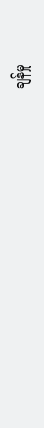ချန်မှု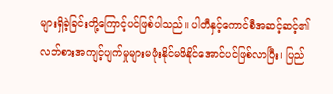များရှိခဲ့ခြင်းတို့ကြောင့်ပင်ဖြစ်ပါသည်။ ပါတီနှင့်ကောင်စီအဆင့်ဆင့်၏လဘ်စားအကျင့်ပျက်မှုများမဖုံးနိုင်မဖိနိုင်အောင်ပင်ဖြစ်လာပြီး၊ ပြည်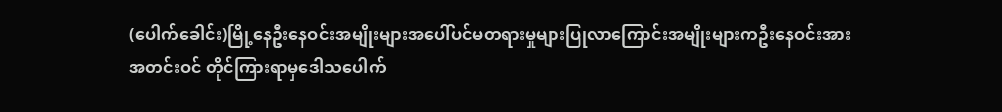(ပေါက်ခေါင်း)မြို့နေဦးနေဝင်းအမျိုးများအပေါ်ပင်မတရားမှုများပြုလာကြောင်းအမျိုးများကဦးနေဝင်းအားအတင်းဝင် တိုင်ကြားရာမှဒေါသပေါက်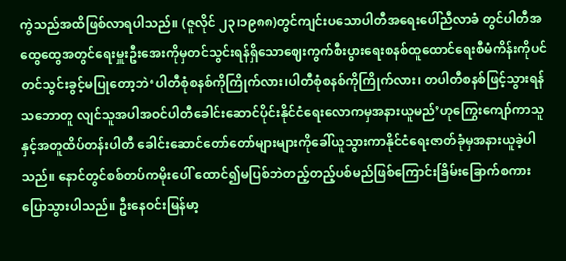ကွဲသည်အထိဖြစ်လာရပါသည်။ (ဇူလိုင် ၂၃၊၁၉၈၈)တွင်ကျင်းပသောပါတီအရေးပေါ်ညီလာခံ တွင်ပါတီအထွေထွေအတွင်ရေးမှူးဦးအေးကိုမှတင်သွင်းရန်ရှိသောဈေးကွက်စီးပွားရေးစနစ်ထူထောင်ရေးစီမံကိန်းကိုပင် တင်သွင်းခွင့်မပြုတော့ဘဲ‘ပါတီစုံစနစ်ကိုကြိုက်လား၊ပါတီစုံစနစ်ကိုကြိုက်လား၊ တပါတီစနစ်ဖြင့်သွားရန်သဘောတူ လျင်သူအပါအဝင်ပါတီခေါင်းဆောင်ပိုင်းနိုင်ငံရေးလောကမှအနားယူမည်’ဟုကြွေးကျော်ကာသူနှင့်အတူထိပ်တန်းပါတီ ခေါင်းဆောင်တော်တော်များများကိုခေါ်ယူသွားကာနိုင်ငံရေးဇာတ်ခုံမှအနားယူခဲ့ပါသည်။ နောင်တွင်စစ်တပ်ကမိုးပေါ် ထောင်၍မပြစ်ဘဲတည့်တည့်ပစ်မည်ဖြစ်ကြောင်းခြိမ်းခြောက်စကားပြောသွားပါသည်။ ဦးနေဝင်းမြန်မာ့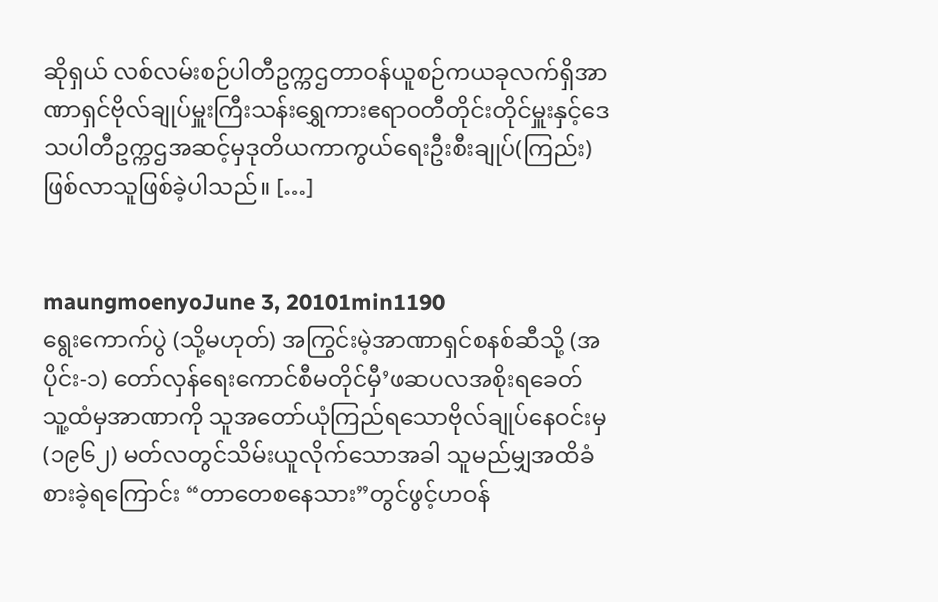ဆိုရှယ် လစ်လမ်းစဉ်ပါတီဥက္ကဌတာဝန်ယူစဉ်ကယခုလက်ရှိအာဏာရှင်ဗိုလ်ချုပ်မှူးကြီးသန်းရွှေကားဧရာဝတီတိုင်းတိုင်မှူးနှင့်ဒေသပါတီဥက္ကဌအဆင့်မှဒုတိယကာကွယ်ရေးဦးစီးချုပ်(ကြည်း)ဖြစ်လာသူဖြစ်ခဲ့ပါသည်။ […]


maungmoenyoJune 3, 20101min1190
ရွေးကောက်ပွဲ (သို့မဟုတ်) အကြွင်းမဲ့အာဏာရှင်စနစ်ဆီသို့ (အပိုင်း-၁) တော်လှန်ရေးကောင်စီမတိုင်မှီ’ဖဆပလအစိုးရခေတ် သူ့ထံမှအာဏာကို သူအတော်ယုံကြည်ရသောဗိုလ်ချုပ်နေဝင်းမှ (၁၉၆၂) မတ်လတွင်သိမ်းယူလိုက်သောအခါ သူမည်မျှအထိခံစားခဲ့ရကြောင်း “တာတေစနေသား”တွင်ဖွင့်ဟဝန်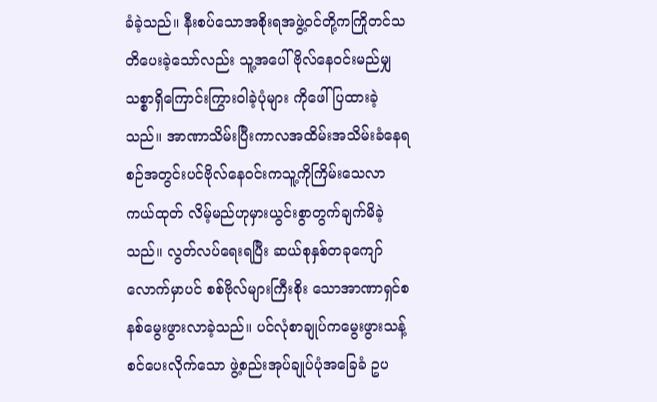ခံခဲ့သည်။ နီးစပ်သောအစိုးရအဖွဲ့ဝင်တို့ကကြိုတင်သတိပေးခဲ့သော်လည်း သူ့အပေါ်ဗိုလ်နေဝင်းမည်မျှသစ္စာရှိကြောင်းကြွားဝါခဲ့ပုံများ ကိုဖေါ်ပြထားခဲ့သည်။ အာဏာသိမ်းပြီးကာလအထိမ်းအသိမ်းခံနေရစဉ်အတွင်းပင်ဗိုလ်နေဝင်းကသူ့ကိုကြိမ်းသေလာ ကယ်ထုတ် လိမ့်မည်ဟုမှားယွင်းစွာတွက်ချက်မိခဲ့သည်။ လွတ်လပ်ရေးရပြီး ဆယ်စုနှစ်တခုကျော်လောက်မှာပင် စစ်ဗိုလ်များကြီးစိုး သောအာဏာရှင်စနစ်မွေးဖွားလာခဲ့သည်။ ပင်လုံစာချုပ်ကမွေးဖွားသန့်စင်ပေးလိုက်သော ဖွဲ့စည်းအုပ်ချုပ်ပုံအခြေခံ ဥပ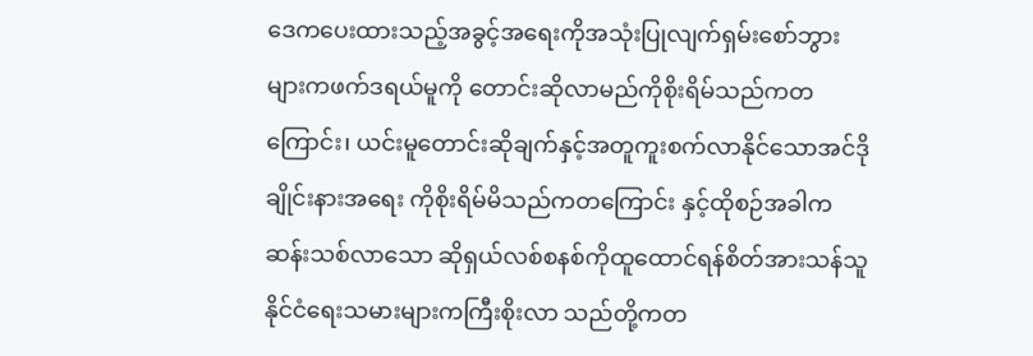ဒေကပေးထားသည့်အခွင့်အရေးကိုအသုံးပြုလျက်ရှမ်းစော်ဘွားများကဖက်ဒရယ်မူကို တောင်းဆိုလာမည်ကိုစိုးရိမ်သည်ကတကြောင်း၊ ယင်းမူတောင်းဆိုချက်နှင့်အတူကူးစက်လာနိုင်သောအင်ဒိုချိုင်းနားအရေး ကိုစိုးရိမ်မိသည်ကတကြောင်း နှင့်ထိုစဉ်အခါက ဆန်းသစ်လာသော ဆိုရှယ်လစ်စနစ်ကိုထူထောင်ရန်စိတ်အားသန်သူ နိုင်ငံရေးသမားများကကြီးစိုးလာ သည်တို့ကတ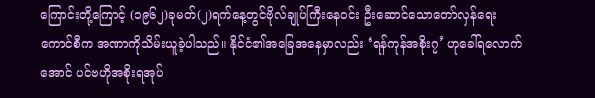ကြောင်းတို့ကြောင့် (၁၉၆၂)ခုမတ်(၂)ရက်နေ့တွင်ဗိုလ်ချုပ်ကြီးနေဝင်း ဦးဆောင်သောတော်လှန်ရေးကောင်စီက အဏာကိုသိမ်းယူခဲ့ပါသည်။ နိုင်ငံ၏အခြေအနေမှာလည်း ‘ရန်ကုန်အစိုး၇’ ဟုခေါ်ရလောက်အောင် ပင်ဗဟိုအစိုးရအုပ်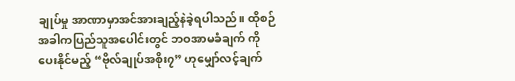ချုပ်မှု အာဏာမှာအင်အားချည့်နဲခဲ့ရပါသည်။ ထိုစဉ်အခါကပြည်သူအပေါင်းတွင် ဘဝအာမခံချက် ကိုပေးနိုင်မည့် “ဗိုလ်ချုပ်အစိုး၇” ဟုမျှော်လင့်ချက်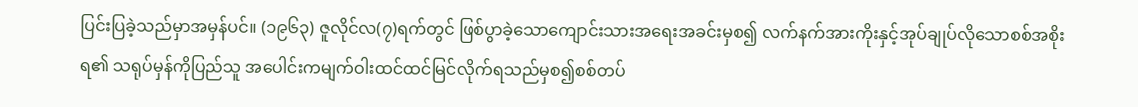ပြင်းပြခဲ့သည်မှာအမှန်ပင်။ (၁၉၆၃) ဇူလိုင်လ(၇)ရက်တွင် ဖြစ်ပွာခဲ့သောကျောင်းသားအရေးအခင်းမှစ၍ လက်နက်အားကိုးနှင့်အုပ်ချုပ်လိုသောစစ်အစိုးရ၏ သရုပ်မှန်ကိုပြည်သူ အပေါင်းကမျက်ဝါးထင်ထင်မြင်လိုက်ရသည်မှစ၍စစ်တပ်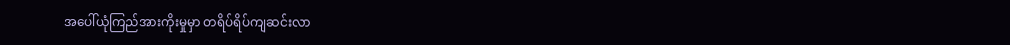အပေါ်ယုံကြည်အားကိုးမှုမှာ တရိပ်ရိပ်ကျဆင်းလာ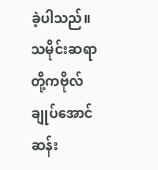ခဲ့ပါသည်။  သမိုင်းဆရာတို့ကဗိုလ်ချုပ်အောင်ဆန်း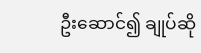ဦးဆောင်၍ ချုပ်ဆို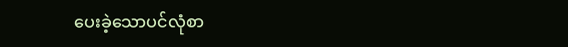ပေးခဲ့သောပင်လုံစာ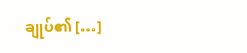ချုပ်၏ […]